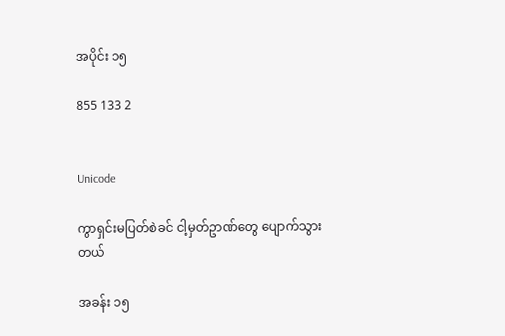အပိုင်း ၁၅

855 133 2


Unicode

ကွာရှင်းမပြတ်စဲခင် ငါ့မှတ်ဥာဏ်တွေ ပျောက်သွားတယ်

အခန်း ၁၅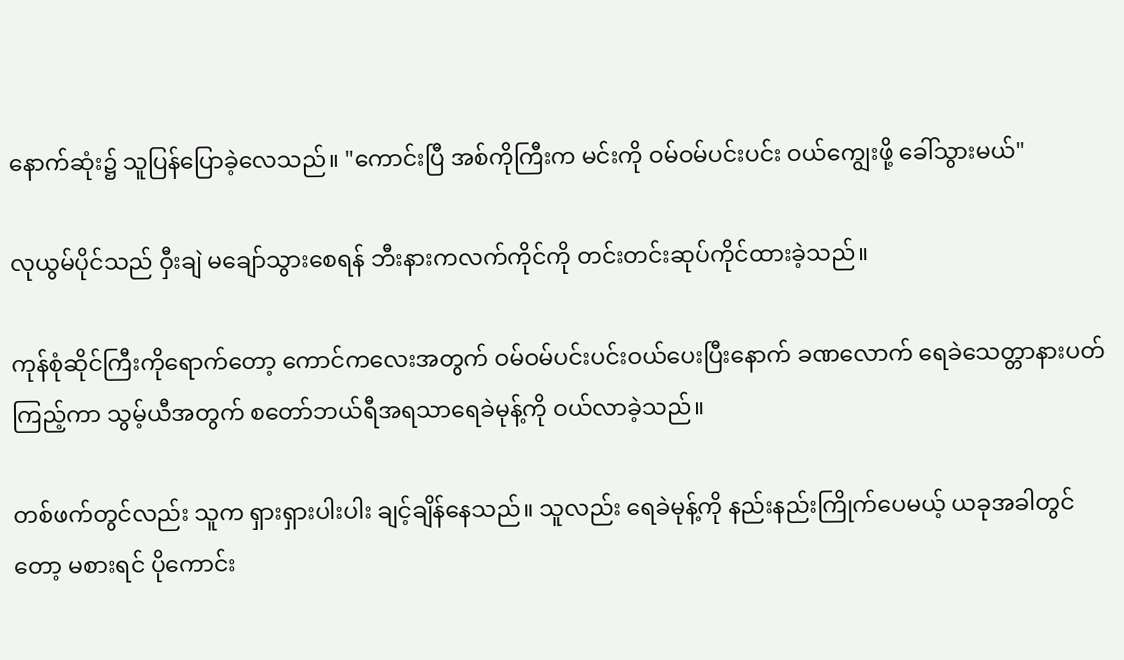နောက်ဆုံး၌ သူပြန်ပြောခဲ့လေသည်။ "ကောင်းပြီ အစ်ကိုကြီးက မင်းကို ဝမ်ဝမ်ပင်းပင်း ဝယ်ကျွေးဖို့ ခေါ်သွားမယ်"

လုယွမ်ပိုင်သည် ဝှီးချဲ မချော်သွားစေရန် ဘီးနားကလက်ကိုင်ကို တင်းတင်းဆုပ်ကိုင်ထားခဲ့သည်။

ကုန်စုံဆိုင်ကြီးကိုရောက်တော့ ကောင်ကလေးအတွက် ဝမ်ဝမ်ပင်းပင်းဝယ်ပေးပြီးနောက် ခဏလောက် ရေခဲသေတ္တာနားပတ်ကြည့်ကာ သွမ့်ယီအတွက် စတော်ဘယ်ရီအရသာရေခဲမုန့်ကို ဝယ်လာခဲ့သည်။

တစ်ဖက်တွင်လည်း သူက ရှားရှားပါးပါး ချင့်ချိန်နေသည်။ သူလည်း ရေခဲမုန့်ကို နည်းနည်းကြိုက်ပေမယ့် ယခုအခါတွင်တော့ မစားရင် ပိုကောင်း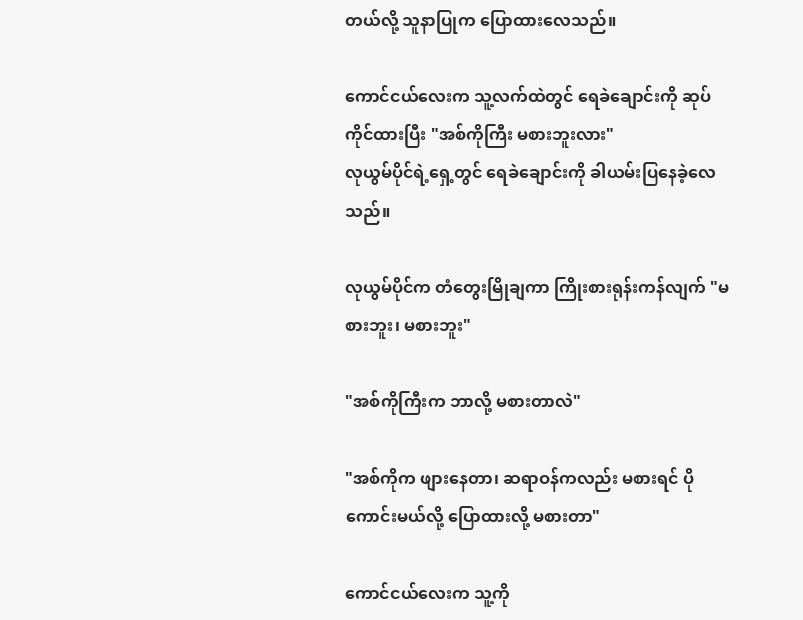တယ်လို့ သူနာပြုက ပြောထားလေသည်။

ကောင်ငယ်လေးက သူ့လက်ထဲတွင် ရေခဲချောင်းကို ဆုပ်ကိုင်ထားပြီး "အစ်ကိုကြီး မစားဘူးလား"
လုယွမ်ပိုင်ရဲ့ရှေ့တွင် ရေခဲချောင်းကို ခါယမ်းပြနေခဲ့လေသည်။

လုယွမ်ပိုင်က တံတွေးမြိုချကာ ကြိုးစားရုန်းကန်လျက် "မစားဘူး၊ မစားဘူး"

"အစ်ကိုကြီးက ဘာလို့ မစားတာလဲ"

"အစ်ကိုက ဖျားနေတာ၊ ဆရာဝန်ကလည်း မစားရင် ပိုကောင်းမယ်လို့ ပြောထားလို့ မစားတာ"

ကောင်ငယ်လေးက သူ့ကို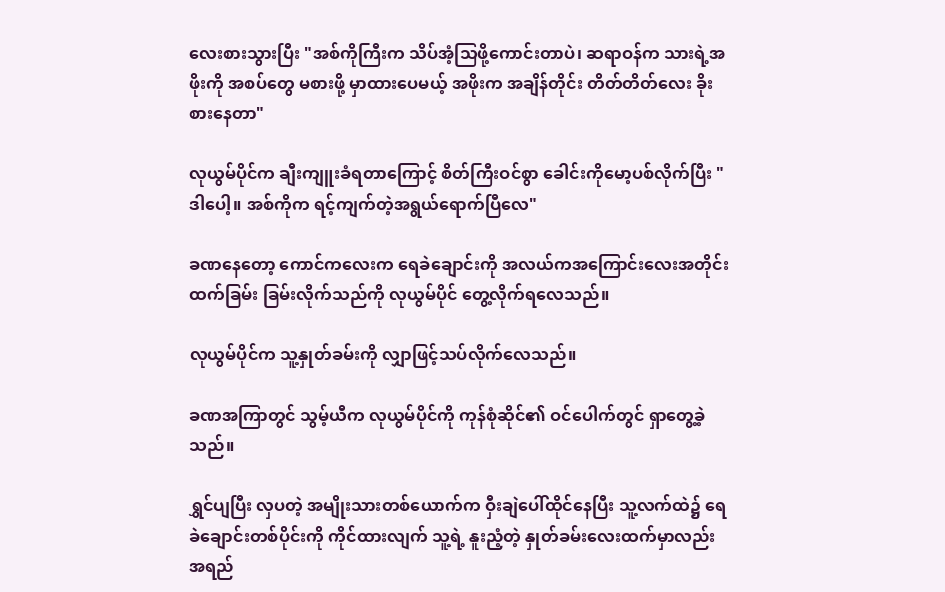လေးစားသွားပြီး "အစ်ကိုကြီးက သိပ်အံ့သြဖို့ကောင်းတာပဲ၊ ဆရာဝန်က သားရဲ့အဖိုးကို အစပ်တွေ မစားဖို့ မှာထားပေမယ့် အဖိုးက အချိန်တိုင်း တိတ်တိတ်လေး ခိုးစားနေတာ"

လုယွမ်ပိုင်က ချီးကျူးခံရတာကြောင့် စိတ်ကြီးဝင်စွာ ခေါင်းကိုမော့ပစ်လိုက်ပြီး "ဒါပေါ့။ အစ်ကိုက ရင့်ကျက်တဲ့အရွယ်ရောက်ပြီလေ"

ခဏနေတော့ ကောင်ကလေးက ရေခဲချောင်းကို အလယ်ကအကြောင်းလေးအတိုင်း ထက်ခြမ်း ခြမ်းလိုက်သည်ကို လုယွမ်ပိုင် တွေ့လိုက်ရလေသည်။

လုယွမ်ပိုင်က သူ့နှုတ်ခမ်းကို လျှာဖြင့်သပ်လိုက်လေသည်။

ခဏအကြာတွင် သွမ့်ယီက လုယွမ်ပိုင်ကို ကုန်စုံဆိုင်၏ ဝင်ပေါက်တွင် ရှာတွေ့ခဲ့သည်။

ရွှင်ပျပြီး လှပတဲ့ အမျိုးသားတစ်ယောက်က ဝှီးချဲပေါ်ထိုင်နေပြီး သူ့လက်ထဲ၌ ရေခဲချောင်းတစ်ပိုင်းကို ကိုင်ထားလျက် သူ့ရဲ့ နူးညံ့တဲ့ နှုတ်ခမ်းလေးထက်မှာလည်း အရည်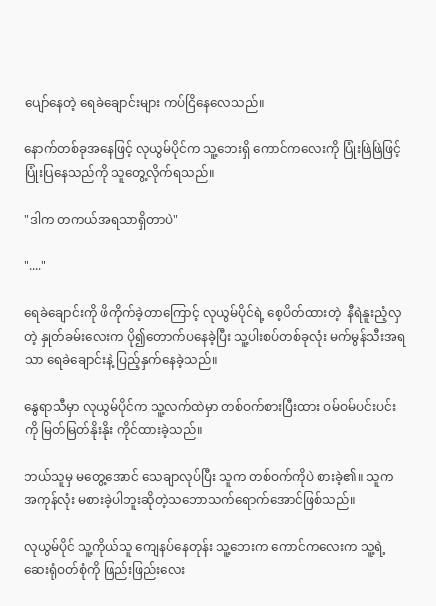ပျော်နေတဲ့ ရေခဲချောင်းများ ကပ်ငြိနေလေသည်။

နောက်တစ်ခုအနေဖြင့် လုယွမ်ပိုင်က သူ့ဘေးရှိ ကောင်ကလေးကို ပြုံးဖြဲဖြဲဖြင့် ပြုံးပြနေသည်ကို သူတွေ့လိုက်ရသည်။

"ဒါက တကယ်အရသာရှိတာပဲ"

"...."

ရေခဲချောင်းကို ဖိကိုက်ခဲ့တာကြောင့် လုယွမ်ပိုင်ရဲ့ စေ့ပိတ်ထားတဲ့  နီရဲနူးညံ့လှတဲ့ နှုတ်ခမ်းလေးက ပို၍တောက်ပနေခဲ့ပြီး သူ့ပါးစပ်တစ်ခုလုံး မက်မွန်သီးအရသာ ရေခဲချောင်းနဲ့ ပြည့်နှက်နေခဲ့သည်။

နွေရာသီမှာ လုယွမ်ပိုင်က သူ့လက်ထဲမှာ တစ်ဝက်စားပြီးထား ဝမ်ဝမ်ပင်းပင်းကို မြတ်မြတ်နိုးနိုး ကိုင်ထားခဲ့သည်။

ဘယ်သူမှ မတွေ့အောင် သေချာလုပ်ပြီး သူက တစ်ဝက်ကိုပဲ စားခဲ့၏။ သူက အကုန်လုံး မစားခဲ့ပါဘူးဆိုတဲ့သဘောသက်ရောက်အောင်ဖြစ်သည်။

လုယွမ်ပိုင် သူ့ကိုယ်သူ ကျေနပ်နေတုန်း သူ့ဘေးက ကောင်ကလေးက သူ့ရဲ့ဆေးရုံဝတ်စုံကို ဖြည်းဖြည်းလေး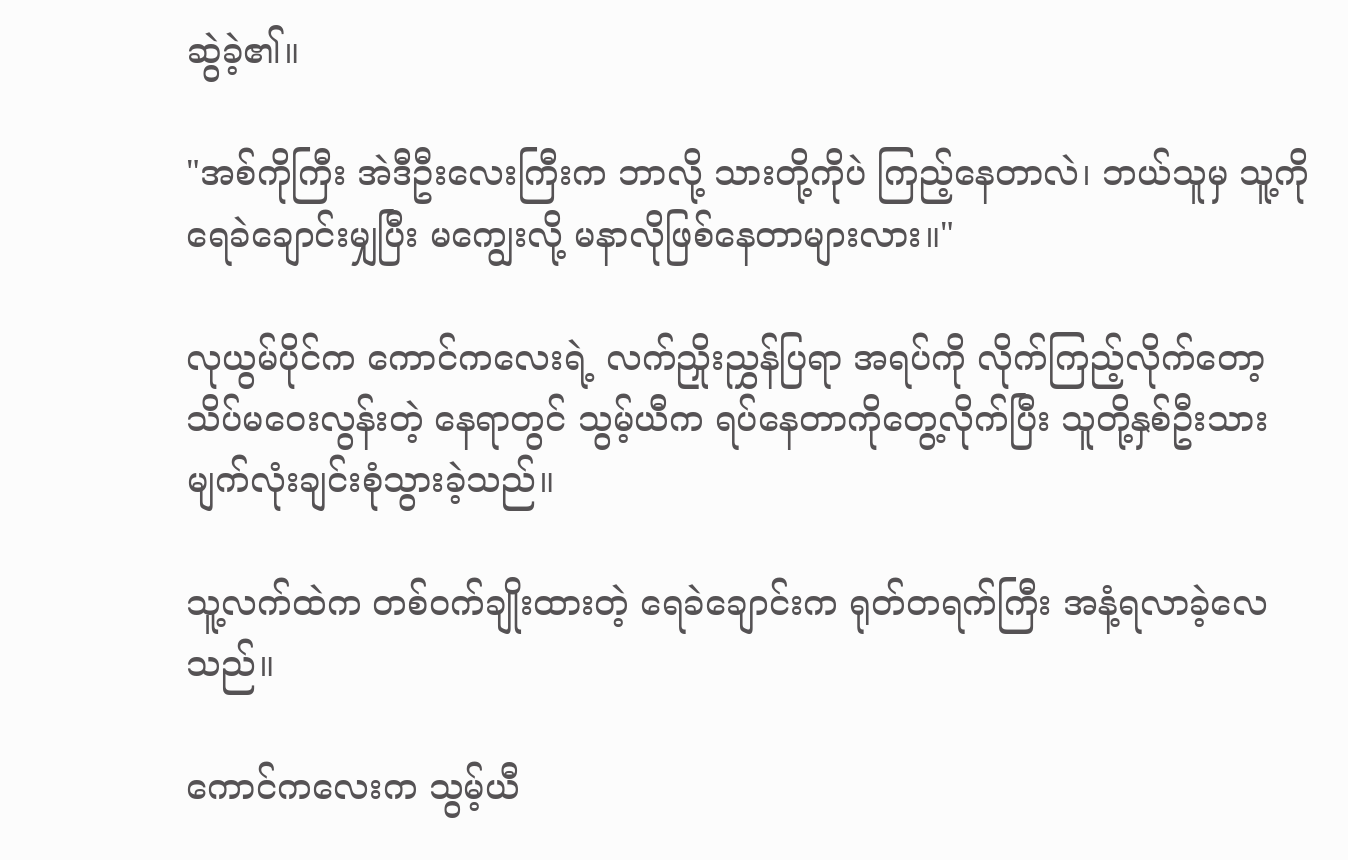ဆွဲခဲ့၏။

"အစ်ကိုကြီး အဲဒီဦးလေးကြီးက ဘာလို့ သားတို့ကိုပဲ ကြည့်နေတာလဲ၊ ဘယ်သူမှ သူ့ကို ရေခဲချောင်းမျှပြီး မကျွေးလို့ မနာလိုဖြစ်နေတာများလား။"

လုယွမ်ပိုင်က ကောင်ကလေးရဲ့ လက်ညှိုးညွှန်ပြရာ အရပ်ကို လိုက်ကြည့်လိုက်တော့ သိပ်မဝေးလွန်းတဲ့ နေရာတွင် သွမ့်ယီက ရပ်နေတာကိုတွေ့လိုက်ပြီး သူတို့နှစ်ဦးသား မျက်လုံးချင်းစုံသွားခဲ့သည်။

သူ့လက်ထဲက တစ်ဝက်ချိုးထားတဲ့ ရေခဲချောင်းက ရုတ်တရက်ကြီး အနံ့ရလာခဲ့လေသည်။

ကောင်ကလေးက သွမ့်ယီ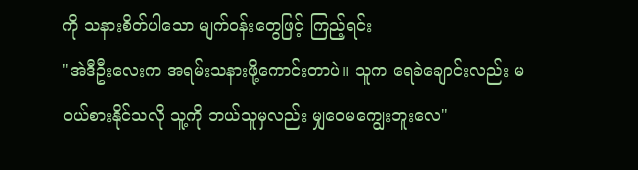ကို သနားစိတ်ပါသော မျက်ဝန်းတွေဖြင့် ကြည့်ရင်း
"အဲဒီဦးလေးက အရမ်းသနားဖို့ကောင်းတာပဲ။ သူက ရေခဲချောင်းလည်း မဝယ်စားနိုင်သလို သူ့ကို ဘယ်သူမှလည်း မျှဝေမကျွေးဘူးလေ"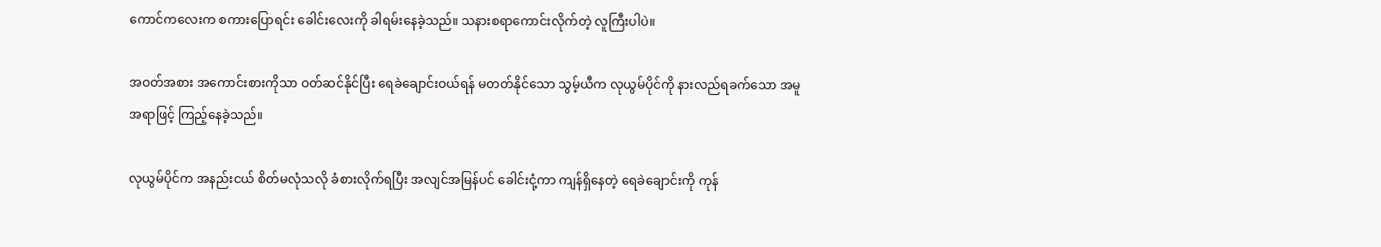ကောင်ကလေးက စကားပြောရင်း ခေါင်းလေးကို ခါရမ်းနေခဲ့သည်။ သနားစရာကောင်းလိုက်တဲ့ လူကြီးပါပဲ။

အဝတ်အစား အကောင်းစားကိုသာ ဝတ်ဆင်နိုင်ပြီး ရေခဲချောင်းဝယ်ရန် မတတ်နိုင်သော သွမ့်ယီက လုယွမ်ပိုင်ကို နားလည်ရခက်သော အမူအရာဖြင့် ကြည့်နေခဲ့သည်။

လုယွမ်ပိုင်က အနည်းငယ် စိတ်မလုံသလို ခံစားလိုက်ရပြီး အလျင်အမြန်ပင် ခေါင်းငုံ့ကာ ကျန်ရှိနေတဲ့ ရေခဲချောင်းကို ကုန်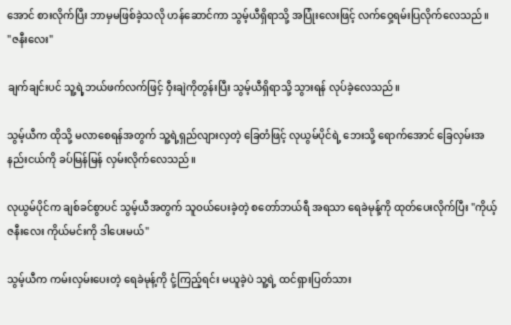အောင် စားလိုက်ပြီး ဘာမှမဖြစ်ခဲ့သလို ဟန်ဆောင်ကာ သွမ့်ယီရှိရာသို့ အပြုံးလေးဖြင့် လက်ဝှေ့ရမ်းပြလိုက်လေသည်။
"ဇနီးလေး"

ချက်ချင်းပင် သူ့ရဲ့ဘယ်ဖက်လက်ဖြင့် ဝှီးချဲကိုတွန်းပြီး သွမ့်ယီရှိရာသို့ သွားရန် လုပ်ခဲ့လေသည်။

သွမ့်ယီက ထိုသို့ မလာစေရန်အတွက် သူ့ရဲ့ရှည်လျားလှတဲ့ ခြေတံဖြင့် လုယွမ်ပိုင်ရဲ့ ဘေးသို့ ရောက်အောင် ခြေလှမ်းအနည်းငယ်ကို ခပ်မြန်မြန် လှမ်းလိုက်လေသည်။

လုယွမ်ပိုင်က ချစ်ခင်စွာပင် သွမ့်ယီအတွက် သူဝယ်ပေးခဲ့တဲ့ စတော်ဘယ်ရီ အရသာ ရေခဲမုန့်ကို ထုတ်ပေးလိုက်ပြီး "ကိုယ့်ဇနီးလေး ကိုယ်မင်းကို ဒါပေးမယ်"

သွမ့်ယီက ကမ်းလှမ်းပေးတဲ့ ရေခဲမုန့်ကို ငုံ့ကြည့်ရင်း မယူခဲ့ပဲ သူ့ရဲ့ ထင်ရှားပြတ်သား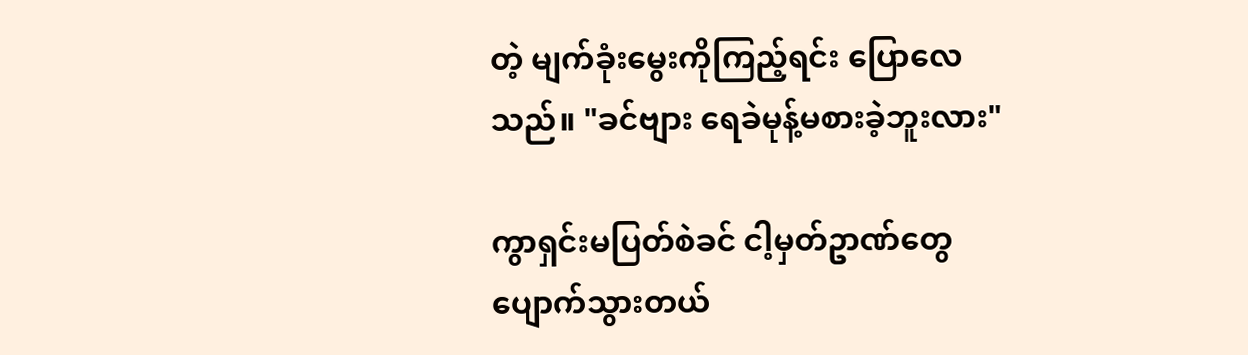တဲ့ မျက်ခုံးမွေးကိုကြည့်ရင်း ပြောလေသည်။ "ခင်ဗျား ရေခဲမုန့်မစားခဲ့ဘူးလား"

ကွာရှင်းမပြတ်စဲခင် ငါ့မှတ်ဥာဏ်တွေ ပျောက်သွားတယ်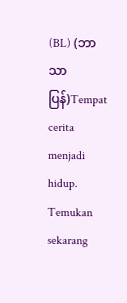(BL) (ဘာသာပြန်)Tempat cerita menjadi hidup. Temukan sekarang